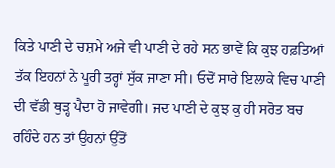ਕਿਤੇ ਪਾਣੀ ਦੇ ਚਸ਼ਮੇ ਅਜੇ ਵੀ ਪਾਣੀ ਦੇ ਰਹੇ ਸਨ ਭਾਵੇਂ ਕਿ ਕੁਝ ਹਫ਼ਤਿਆਂ ਤੱਕ ਇਹਨਾਂ ਨੇ ਪੂਰੀ ਤਰ੍ਹਾਂ ਸੁੱਕ ਜਾਣਾ ਸੀ। ਓਦੋਂ ਸਾਰੇ ਇਲਾਕੇ ਵਿਚ ਪਾਣੀ ਦੀ ਵੱਡੀ ਥੁੜ੍ਹ ਪੈਦਾ ਹੋ ਜਾਵੇਗੀ। ਜਦ ਪਾਣੀ ਦੇ ਕੁਝ ਕੁ ਹੀ ਸਰੋਤ ਬਚ ਰਹਿੰਦੇ ਹਨ ਤਾਂ ਉਹਨਾਂ ਉੱਤੋਂ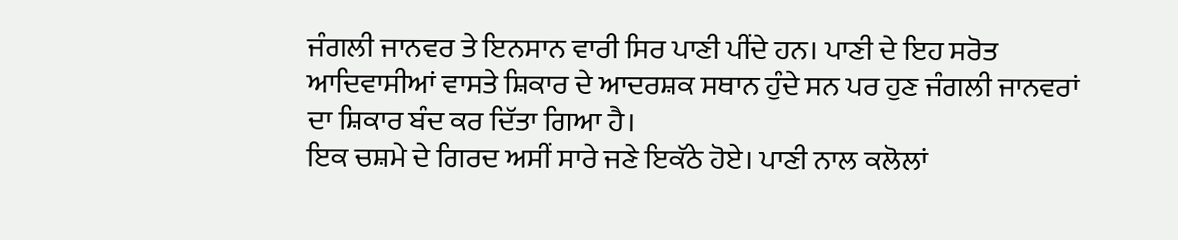ਜੰਗਲੀ ਜਾਨਵਰ ਤੇ ਇਨਸਾਨ ਵਾਰੀ ਸਿਰ ਪਾਣੀ ਪੀਂਦੇ ਹਨ। ਪਾਣੀ ਦੇ ਇਹ ਸਰੋਤ ਆਦਿਵਾਸੀਆਂ ਵਾਸਤੇ ਸ਼ਿਕਾਰ ਦੇ ਆਦਰਸ਼ਕ ਸਥਾਨ ਹੁੰਦੇ ਸਨ ਪਰ ਹੁਣ ਜੰਗਲੀ ਜਾਨਵਰਾਂ ਦਾ ਸ਼ਿਕਾਰ ਬੰਦ ਕਰ ਦਿੱਤਾ ਗਿਆ ਹੈ।
ਇਕ ਚਸ਼ਮੇ ਦੇ ਗਿਰਦ ਅਸੀਂ ਸਾਰੇ ਜਣੇ ਇਕੱਠੇ ਹੋਏ। ਪਾਣੀ ਨਾਲ ਕਲੋਲਾਂ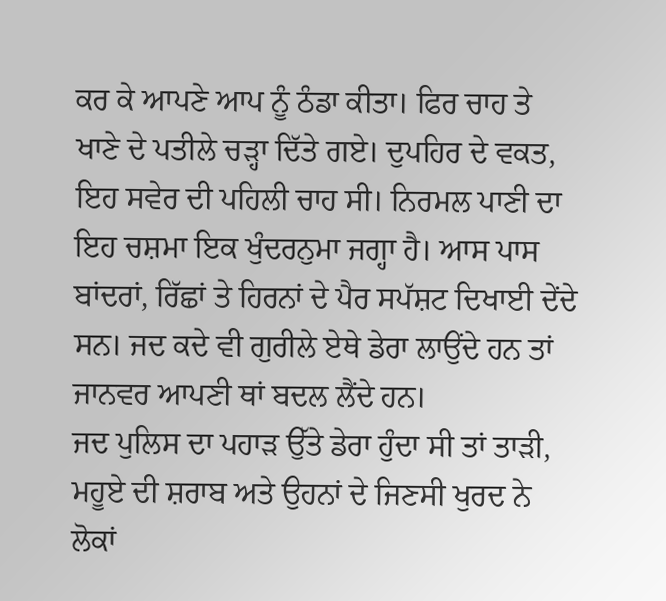ਕਰ ਕੇ ਆਪਣੇ ਆਪ ਨੂੰ ਠੰਡਾ ਕੀਤਾ। ਫਿਰ ਚਾਹ ਤੇ ਖਾਣੇ ਦੇ ਪਤੀਲੇ ਚੜ੍ਹਾ ਦਿੱਤੇ ਗਏ। ਦੁਪਹਿਰ ਦੇ ਵਕਤ, ਇਹ ਸਵੇਰ ਦੀ ਪਹਿਲੀ ਚਾਹ ਸੀ। ਨਿਰਮਲ ਪਾਣੀ ਦਾ ਇਹ ਚਸ਼ਮਾ ਇਕ ਖੁੰਦਰਨੁਮਾ ਜਗ੍ਹਾ ਹੈ। ਆਸ ਪਾਸ ਬਾਂਦਰਾਂ, ਰਿੱਛਾਂ ਤੇ ਹਿਰਨਾਂ ਦੇ ਪੈਰ ਸਪੱਸ਼ਟ ਦਿਖਾਈ ਦੇਂਦੇ ਸਨ। ਜਦ ਕਦੇ ਵੀ ਗੁਰੀਲੇ ਏਥੇ ਡੇਰਾ ਲਾਉਂਦੇ ਹਨ ਤਾਂ ਜਾਨਵਰ ਆਪਣੀ ਥਾਂ ਬਦਲ ਲੈਂਦੇ ਹਨ।
ਜਦ ਪੁਲਿਸ ਦਾ ਪਹਾੜ ਉੱਤੇ ਡੇਰਾ ਹੁੰਦਾ ਸੀ ਤਾਂ ਤਾੜੀ, ਮਹੂਏ ਦੀ ਸ਼ਰਾਬ ਅਤੇ ਉਹਨਾਂ ਦੇ ਜਿਣਸੀ ਖੁਰਦ ਨੇ ਲੋਕਾਂ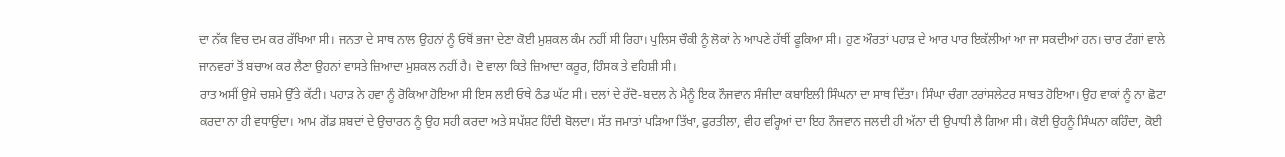ਦਾ ਨੱਕ ਵਿਚ ਦਮ ਕਰ ਰੱਖਿਆ ਸੀ। ਜਨਤਾ ਦੇ ਸਾਥ ਨਾਲ ਉਹਨਾਂ ਨੂੰ ਓਥੋਂ ਭਜਾ ਦੇਣਾ ਕੋਈ ਮੁਸ਼ਕਲ ਕੰਮ ਨਹੀਂ ਸੀ ਰਿਹਾ। ਪੁਲਿਸ ਚੌਕੀ ਨੂੰ ਲੋਕਾਂ ਨੇ ਆਪਣੇ ਹੱਥੀਂ ਫੂਕਿਆ ਸੀ। ਹੁਣ ਔਰਤਾਂ ਪਹਾੜ ਦੇ ਆਰ ਪਾਰ ਇਕੱਲੀਆਂ ਆ ਜਾ ਸਕਦੀਆਂ ਹਨ। ਚਾਰ ਟੰਗਾਂ ਵਾਲੇ ਜਾਨਵਰਾਂ ਤੋਂ ਬਚਾਅ ਕਰ ਲੈਣਾ ਉਹਨਾਂ ਵਾਸਤੇ ਜ਼ਿਆਦਾ ਮੁਸ਼ਕਲ ਨਹੀਂ ਹੈ। ਦੋ ਵਾਲਾ ਕਿਤੇ ਜ਼ਿਆਦਾ ਕਰੂਰ, ਹਿੰਸਕ ਤੇ ਵਹਿਸ਼ੀ ਸੀ।
ਰਾਤ ਅਸੀਂ ਉਸੇ ਚਸ਼ਮੇ ਉੱਤੇ ਕੱਟੀ। ਪਹਾੜ ਨੇ ਹਵਾ ਨੂੰ ਰੋਕਿਆ ਹੋਇਆ ਸੀ ਇਸ ਲਈ ਓਥੇ ਠੰਡ ਘੱਟ ਸੀ। ਦਲਾਂ ਦੇ ਰੱਦੋ-ਬਦਲ ਨੇ ਮੈਨੂੰ ਇਕ ਨੌਜਵਾਨ ਸੰਜੀਦਾ ਕਬਾਇਲੀ ਸਿੰਘਨਾ ਦਾ ਸਾਥ ਦਿੱਤਾ। ਸਿੰਘਾ ਚੰਗਾ ਟਰਾਂਸਲੇਟਰ ਸਾਬਤ ਹੋਇਆ। ਉਹ ਵਾਕਾਂ ਨੂੰ ਨਾ ਛੋਟਾ ਕਰਦਾ ਨਾ ਹੀ ਵਧਾਉਂਦਾ। ਆਮ ਗੋਂਡ ਸ਼ਬਦਾਂ ਦੇ ਉਚਾਰਨ ਨੂੰ ਉਹ ਸਹੀ ਕਰਦਾ ਅਤੇ ਸਪੱਸ਼ਟ ਹਿੰਦੀ ਬੋਲਦਾ। ਸੱਤ ਜਮਾਤਾਂ ਪੜਿਆ ਤਿੱਖਾ, ਫੁਰਤੀਲਾ, ਵੀਹ ਵਰ੍ਹਿਆਂ ਦਾ ਇਹ ਨੌਜਵਾਨ ਜਲਦੀ ਹੀ ਅੱਨਾ ਦੀ ਉਪਾਧੀ ਲੈ ਗਿਆ ਸੀ। ਕੋਈ ਉਹਨੂੰ ਸਿੰਘਨਾ ਕਹਿੰਦਾ, ਕੋਈ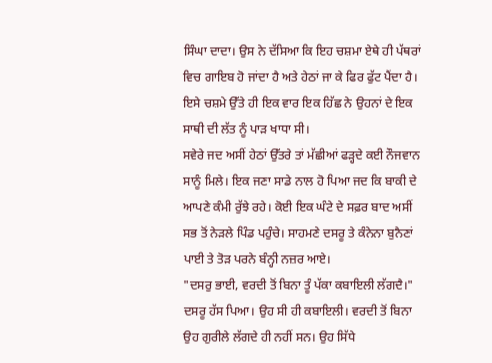ਸਿੰਘਾ ਦਾਦਾ। ਉਸ ਨੇ ਦੱਸਿਆ ਕਿ ਇਹ ਚਸ਼ਮਾ ਏਥੇ ਹੀ ਪੱਥਰਾਂ ਵਿਚ ਗਾਇਬ ਹੋ ਜਾਂਦਾ ਹੈ ਅਤੇ ਹੇਠਾਂ ਜਾ ਕੇ ਫਿਰ ਫੁੱਟ ਪੈਂਦਾ ਹੈ। ਇਸੇ ਚਸ਼ਮੇ ਉੱਤੇ ਹੀ ਇਕ ਵਾਰ ਇਕ ਹਿੱਛ ਨੇ ਉਹਨਾਂ ਦੇ ਇਕ ਸਾਥੀ ਦੀ ਲੱਤ ਨੂੰ ਪਾੜ ਖਾਧਾ ਸੀ।
ਸਵੇਰੇ ਜਦ ਅਸੀਂ ਹੇਠਾਂ ਉੱਤਰੇ ਤਾਂ ਮੱਛੀਆਂ ਫੜ੍ਹਦੇ ਕਈ ਨੌਜਵਾਨ ਸਾਨੂੰ ਮਿਲੇ। ਇਕ ਜਣਾ ਸਾਡੇ ਨਾਲ ਹੋ ਪਿਆ ਜਦ ਕਿ ਬਾਕੀ ਦੇ ਆਪਣੇ ਕੰਮੀ ਰੁੱਝੇ ਰਹੇ। ਕੋਈ ਇਕ ਘੰਟੇ ਦੇ ਸਫ਼ਰ ਬਾਦ ਅਸੀਂ ਸਭ ਤੋਂ ਨੇੜਲੇ ਪਿੰਡ ਪਹੁੰਚੇ। ਸਾਹਮਣੇ ਦਸਰੂ ਤੇ ਕੰਨੇਨਾ ਬੁਨੈਣਾਂ ਪਾਈ ਤੇ ਤੋੜ ਪਰਨੇ ਬੰਨ੍ਹੀ ਨਜ਼ਰ ਆਏ।
"ਦਸਰੁ ਭਾਈ, ਵਰਦੀ ਤੋਂ ਬਿਨਾ ਤੂੰ ਪੱਕਾ ਕਬਾਇਲੀ ਲੱਗਦੈ।"
ਦਸਰੂ ਹੱਸ ਪਿਆ। ਉਹ ਸੀ ਹੀ ਕਬਾਇਲੀ। ਵਰਦੀ ਤੋਂ ਬਿਨਾ ਉਹ ਗੁਰੀਲੇ ਲੱਗਦੇ ਹੀ ਨਹੀਂ ਸਨ। ਉਹ ਸਿੱਧੇ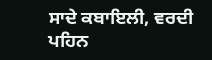ਸਾਦੇ ਕਬਾਇਲੀ, ਵਰਦੀ ਪਹਿਨ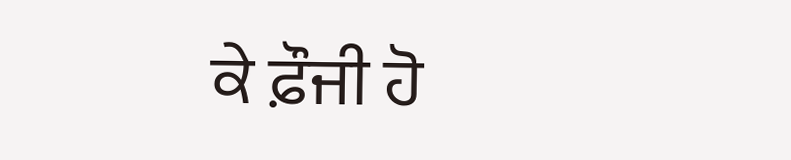ਕੇ ਫ਼ੌਜੀ ਹੋ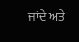ਜਾਂਦੇ ਅਤੇ